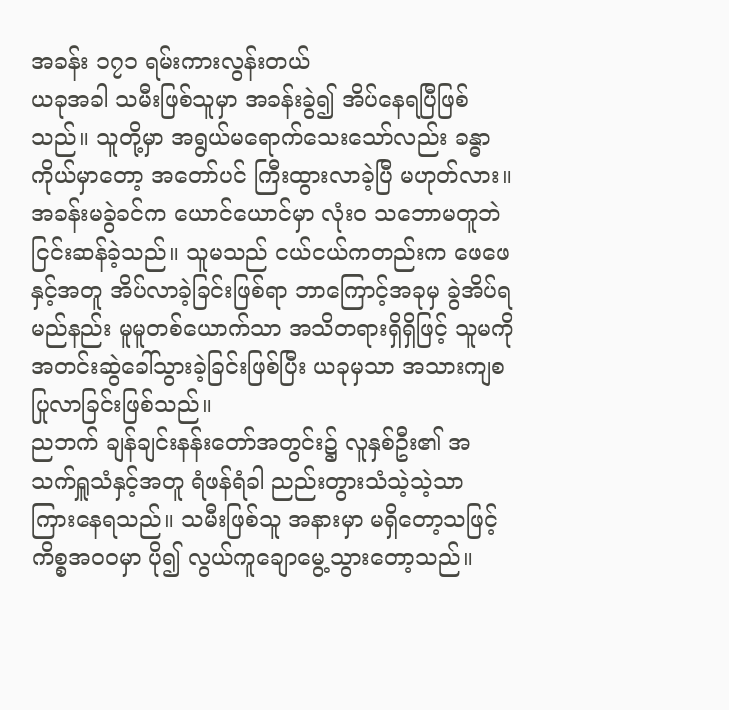အခန်း ၁၇၁ ရမ်းကားလွန်းတယ်
ယခုအခါ သမီးဖြစ်သူမှာ အခန်းခွဲ၍ အိပ်နေရပြီဖြစ်သည်။ သူတို့မှာ အရွယ်မရောက်သေးသော်လည်း ခန္ဓာကိုယ်မှာတော့ အတော်ပင် ကြီးထွားလာခဲ့ပြီ မဟုတ်လား။
အခန်းမခွဲခင်က ယောင်ယောင်မှာ လုံးဝ သဘောမတူဘဲ ငြင်းဆန်ခဲ့သည်။ သူမသည် ငယ်ငယ်ကတည်းက ဖေဖေနှင့်အတူ အိပ်လာခဲ့ခြင်းဖြစ်ရာ ဘာကြောင့်အခုမှ ခွဲအိပ်ရမည်နည်း မူမူတစ်ယောက်သာ အသိတရားရှိရှိဖြင့် သူမကို အတင်းဆွဲခေါ်သွားခဲ့ခြင်းဖြစ်ပြီး ယခုမှသာ အသားကျစပြုလာခြင်းဖြစ်သည်။
ညဘက် ချန်ချင်းနန်းတော်အတွင်း၌ လူနှစ်ဦး၏ အသက်ရှူသံနှင့်အတူ ရံဖန်ရံခါ ညည်းတွားသံသဲ့သဲ့သာ ကြားနေရသည်။ သမီးဖြစ်သူ အနားမှာ မရှိတော့သဖြင့် ကိစ္စအဝဝမှာ ပို၍ လွယ်ကူချောမွေ့သွားတော့သည်။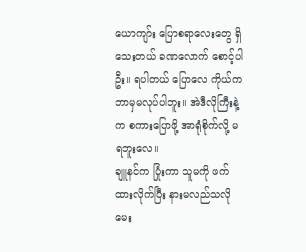ယောကျာ်း ပြောစရာလေးတွေ ရှိသေးတယ် ခဏလောက် စောင့်ပါဦး။ ရပါတယ် ပြောလေ ကိုယ်က ဘာမှမလုပ်ပါဘူး။ အဲဒီလိုကြီးနဲ့က စကားပြောဖို့ အာရုံစိုက်လို့ မရဘူးလေ။
ချူနင်က ပြုံးကာ သူမကို ဖက်ထားလိုက်ပြီး နားမလည်သလို မေး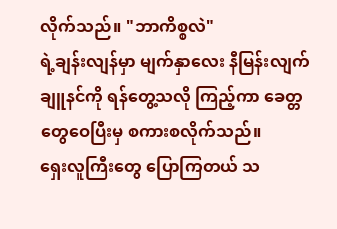လိုက်သည်။ "ဘာကိစ္စလဲ"
ရဲ့ချန်းလျန်မှာ မျက်နှာလေး နီမြန်းလျက် ချူနင်ကို ရန်တွေ့သလို ကြည့်ကာ ခေတ္တတွေဝေပြီးမှ စကားစလိုက်သည်။
ရှေးလူကြီးတွေ ပြောကြတယ် သ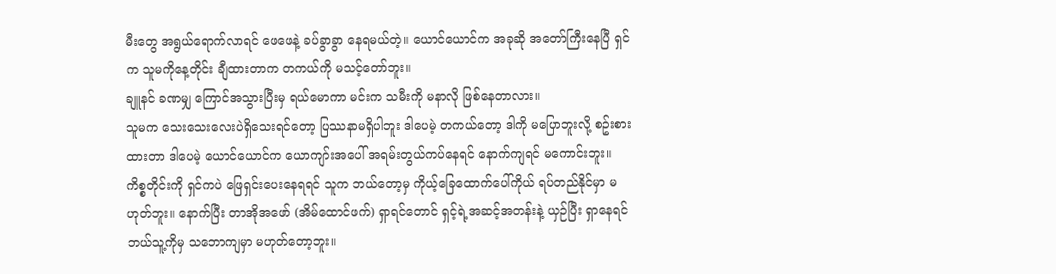မီးတွေ အရွယ်ရောက်လာရင် ဖေဖေနဲ့ ခပ်ခွာခွာ နေရမယ်တဲ့။ ယောင်ယောင်က အခုဆို အတော်ကြီးနေပြီ ရှင်က သူမကိုနေ့တိုင်း ချီထားတာက တကယ်ကို မသင့်တော်ဘူး။
ချူနင် ခဏမျှ ကြောင်အသွားပြီးမှ ရယ်မောကာ မင်းက သမီးကို မနာလို ဖြစ်နေတာလား။
သူမက သေးသေးလေးပဲရှိသေးရင်တော့ ပြဿနာမရှိပါဘူး ဒါပေမဲ့ တကယ်တော့ ဒါကို မပြောဘူးလို့ စဥ်းစားထားတာ ဒါပေမဲ့ ယောင်ယောင်က ယောကျာ်းအပေါ် အရမ်းတွယ်ကပ်နေရင် နောက်ကျရင် မကောင်းဘူး။
ကိစ္စတိုင်းကို ရှင်ကပဲ ဖြေရှင်းပေးနေရရင် သူက ဘယ်တော့မှ ကိုယ့်ခြေထောက်ပေါ်ကိုယ် ရပ်တည်နိုင်မှာ မဟုတ်ဘူး။ နောက်ပြီး တာအိုအဖော် (အိမ်ထောင်ဖက်) ရှာရင်တောင် ရှင့်ရဲ့အဆင့်အတန်းနဲ့ ယှဉ်ပြီး ရှာနေရင် ဘယ်သူ့ကိုမှ သဘောကျမှာ မဟုတ်တော့ဘူး။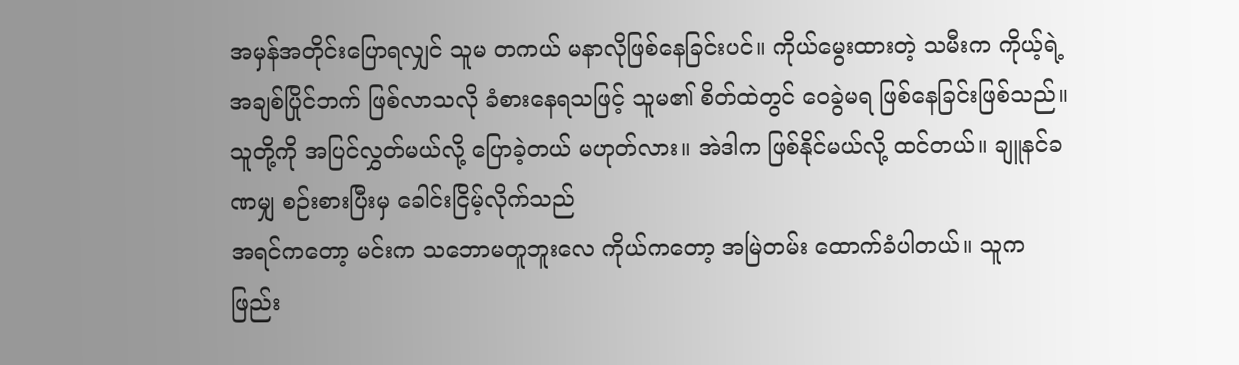အမှန်အတိုင်းပြောရလျှင် သူမ တကယ် မနာလိုဖြစ်နေခြင်းပင်။ ကိုယ်မွေးထားတဲ့ သမီးက ကိုယ့်ရဲ့ အချစ်ပြိုင်ဘက် ဖြစ်လာသလို ခံစားနေရသဖြင့် သူမ၏ စိတ်ထဲတွင် ဝေခွဲမရ ဖြစ်နေခြင်းဖြစ်သည်။
သူတို့ကို အပြင်လွှတ်မယ်လို့ ပြောခဲ့တယ် မဟုတ်လား။ အဲဒါက ဖြစ်နိုင်မယ်လို့ ထင်တယ်။ ချူနင်ခဏမျှ စဉ်းစားပြီးမှ ခေါင်းငြိမ့်လိုက်သည်
အရင်ကတော့ မင်းက သဘောမတူဘူးလေ ကိုယ်ကတော့ အမြဲတမ်း ထောက်ခံပါတယ်။ သူက ဖြည်း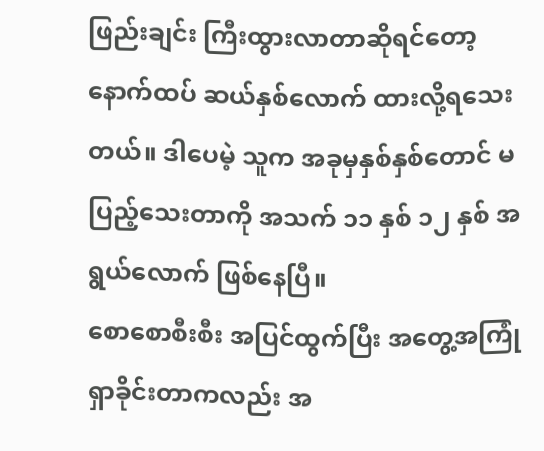ဖြည်းချင်း ကြီးထွားလာတာဆိုရင်တော့ နောက်ထပ် ဆယ်နှစ်လောက် ထားလို့ရသေးတယ်။ ဒါပေမဲ့ သူက အခုမှနှစ်နှစ်တောင် မပြည့်သေးတာကို အသက် ၁၁ နှစ် ၁၂ နှစ် အရွယ်လောက် ဖြစ်နေပြီ။
စောစောစီးစီး အပြင်ထွက်ပြီး အတွေ့အကြုံ ရှာခိုင်းတာကလည်း အ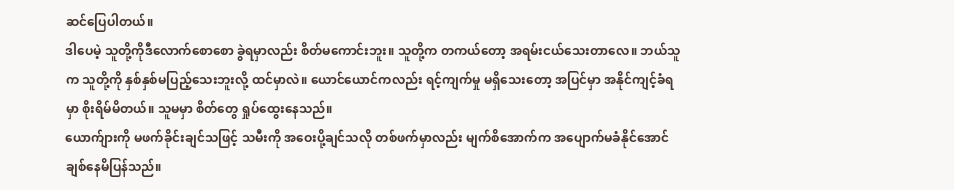ဆင်ပြေပါတယ်။
ဒါပေမဲ့ သူတို့ကိုဒီလောက်စောစော ခွဲရမှာလည်း စိတ်မကောင်းဘူး။ သူတို့က တကယ်တော့ အရမ်းငယ်သေးတာလေ။ ဘယ်သူက သူတို့ကို နှစ်နှစ်မပြည့်သေးဘူးလို့ ထင်မှာလဲ။ ယောင်ယောင်ကလည်း ရင့်ကျက်မှု မရှိသေးတော့ အပြင်မှာ အနိုင်ကျင့်ခံရမှာ စိုးရိမ်မိတယ်။ သူမမှာ စိတ်တွေ ရှုပ်ထွေးနေသည်။
ယောက်ျားကို မဖက်ခိုင်းချင်သဖြင့် သမီးကို အဝေးပို့ချင်သလို တစ်ဖက်မှာလည်း မျက်စိအောက်က အပျောက်မခံနိုင်အောင် ချစ်နေမိပြန်သည်။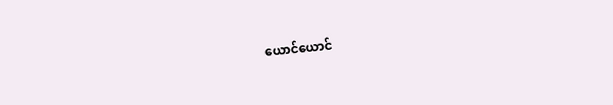ယောင်ယောင်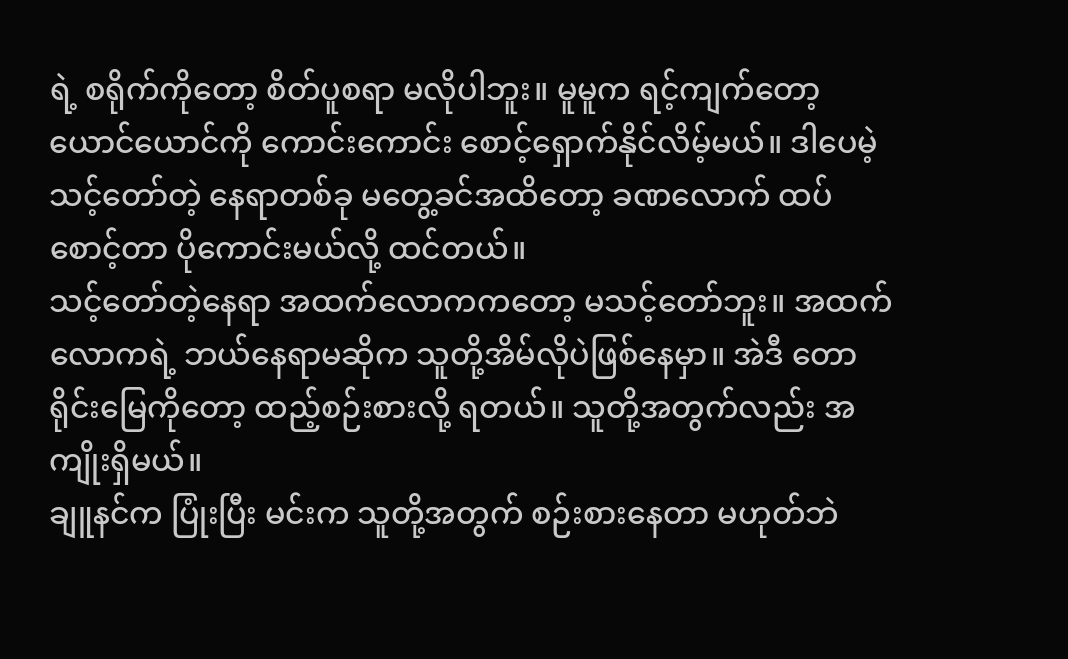ရဲ့ စရိုက်ကိုတော့ စိတ်ပူစရာ မလိုပါဘူး။ မူမူက ရင့်ကျက်တော့ ယောင်ယောင်ကို ကောင်းကောင်း စောင့်ရှောက်နိုင်လိမ့်မယ်။ ဒါပေမဲ့ သင့်တော်တဲ့ နေရာတစ်ခု မတွေ့ခင်အထိတော့ ခဏလောက် ထပ်စောင့်တာ ပိုကောင်းမယ်လို့ ထင်တယ်။
သင့်တော်တဲ့နေရာ အထက်လောကကတော့ မသင့်တော်ဘူး။ အထက်လောကရဲ့ ဘယ်နေရာမဆိုက သူတို့အိမ်လိုပဲဖြစ်နေမှာ။ အဲဒီ တောရိုင်းမြေကိုတော့ ထည့်စဉ်းစားလို့ ရတယ်။ သူတို့အတွက်လည်း အကျိုးရှိမယ်။
ချူနင်က ပြုံးပြီး မင်းက သူတို့အတွက် စဉ်းစားနေတာ မဟုတ်ဘဲ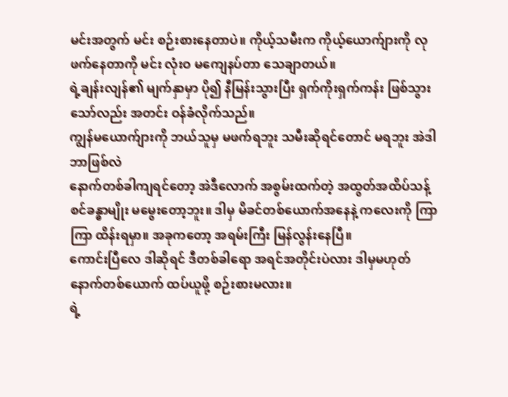မင်းအတွက် မင်း စဉ်းစားနေတာပဲ။ ကိုယ့်သမီးက ကိုယ့်ယောက်ျားကို လုဖက်နေတာကို မင်း လုံးဝ မကျေနပ်တာ သေချာတယ်။
ရဲ့ချန်းလျန်၏ မျက်နှာမှာ ပို၍ နီမြန်းသွားပြီး ရှက်ကိုးရှက်ကန်း ဖြစ်သွားသော်လည်း အတင်း ဝန်ခံလိုက်သည်။
ကျွန်မယောက်ျားကို ဘယ်သူမှ မဖက်ရဘူး သမီးဆိုရင်တောင် မရဘူး အဲဒါ ဘာဖြစ်လဲ
နောက်တစ်ခါကျရင်တော့ အဲဒီလောက် အစွမ်းထက်တဲ့ အထွတ်အထိပ်သန့်စင်ခန္ဓာမျိုး မမွေးတော့ဘူး။ ဒါမှ မိခင်တစ်ယောက်အနေနဲ့ ကလေးကို ကြာကြာ ထိန်းရမှာ။ အခုကတော့ အရမ်းကြီး မြန်လွန်းနေပြီ။
ကောင်းပြီလေ ဒါဆိုရင် ဒီတစ်ခါရော အရင်အတိုင်းပဲလား ဒါမှမဟုတ် နောက်တစ်ယောက် ထပ်ယူဖို့ စဉ်းစားမလား။
ရဲ့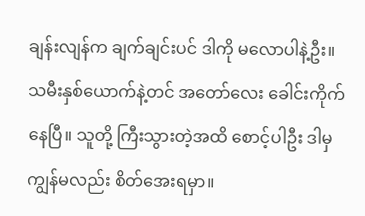ချန်းလျန်က ချက်ချင်းပင် ဒါကို မလောပါနဲ့ဦး။ သမီးနှစ်ယောက်နဲ့တင် အတော်လေး ခေါင်းကိုက်နေပြီ။ သူတို့ ကြီးသွားတဲ့အထိ စောင့်ပါဦး ဒါမှ ကျွန်မလည်း စိတ်အေးရမှာ။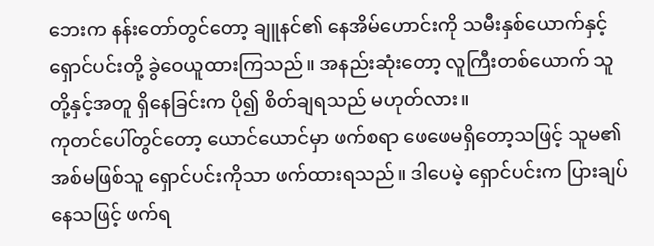ဘေးက နန်းတော်တွင်တော့ ချူနင်၏ နေအိမ်ဟောင်းကို သမီးနှစ်ယောက်နှင့် ရှောင်ပင်းတို့ ခွဲဝေယူထားကြသည်။ အနည်းဆုံးတော့ လူကြီးတစ်ယောက် သူတို့နှင့်အတူ ရှိနေခြင်းက ပို၍ စိတ်ချရသည် မဟုတ်လား။
ကုတင်ပေါ်တွင်တော့ ယောင်ယောင်မှာ ဖက်စရာ ဖေဖေမရှိတော့သဖြင့် သူမ၏ အစ်မဖြစ်သူ ရှောင်ပင်းကိုသာ ဖက်ထားရသည်။ ဒါပေမဲ့ ရှောင်ပင်းက ပြားချပ်နေသဖြင့် ဖက်ရ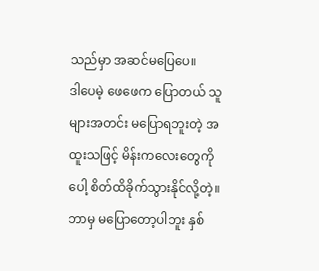သည်မှာ အဆင်မပြေပေ။
ဒါပေမဲ့ ဖေဖေက ပြောတယ် သူများအတင်း မပြောရဘူးတဲ့ အထူးသဖြင့် မိန်းကလေးတွေကိုပေါ့ စိတ်ထိခိုက်သွားနိုင်လို့တဲ့။
ဘာမှ မပြောတော့ပါဘူး နှစ်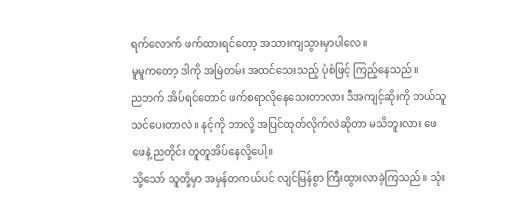ရက်လောက် ဖက်ထားရင်တော့ အသားကျသွားမှာပါလေ။
မူမူကတော့ ဒါကို အမြဲတမ်း အထင်သေးသည့် ပုံစံဖြင့် ကြည့်နေသည်။
ညဘက် အိပ်ရင်တောင် ဖက်စရာလိုနေသေးတာလား ဒီအကျင့်ဆိုးကို ဘယ်သူသင်ပေးတာလဲ။ နင့်ကို ဘာလို့ အပြင်ထုတ်လိုက်လဲဆိုတာ မသိဘူးလား ဖေဖေနဲ့ ညတိုင်း တူတူအိပ်နေလို့ပေါ့။
သို့သော် သူတို့မှာ အမှန်တကယ်ပင် လျင်မြန်စွာ ကြီးထွားလာခဲ့ကြသည်။ သုံး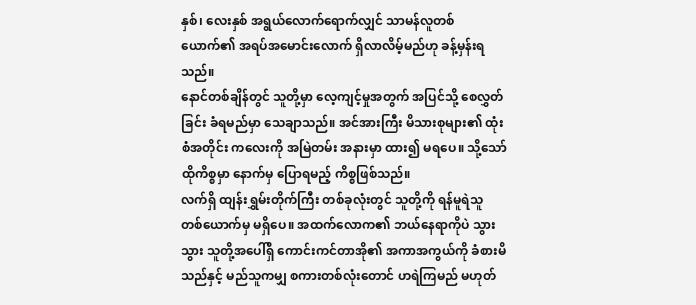နှစ်၊ လေးနှစ် အရွယ်လောက်ရောက်လျှင် သာမန်လူတစ်ယောက်၏ အရပ်အမောင်းလောက် ရှိလာလိမ့်မည်ဟု ခန့်မှန်းရသည်။
နောင်တစ်ချိန်တွင် သူတို့မှာ လေ့ကျင့်မှုအတွက် အပြင်သို့ စေလွှတ်ခြင်း ခံရမည်မှာ သေချာသည်။ အင်အားကြီး မိသားစုများ၏ ထုံးစံအတိုင်း ကလေးကို အမြဲတမ်း အနားမှာ ထား၍ မရပေ။ သို့သော် ထိုကိစ္စမှာ နောက်မှ ပြောရမည့် ကိစ္စဖြစ်သည်။
လက်ရှိ ထျန်းရွှမ်းတိုက်ကြီး တစ်ခုလုံးတွင် သူတို့ကို ရန်မူရဲသူ တစ်ယောက်မှ မရှိပေ။ အထက်လောက၏ ဘယ်နေရာကိုပဲ သွားသွား သူတို့အပေါ်ရှိ ကောင်းကင်တာအို၏ အကာအကွယ်ကို ခံစားမိသည်နှင့် မည်သူကမျှ စကားတစ်လုံးတောင် ဟရဲကြမည် မဟုတ်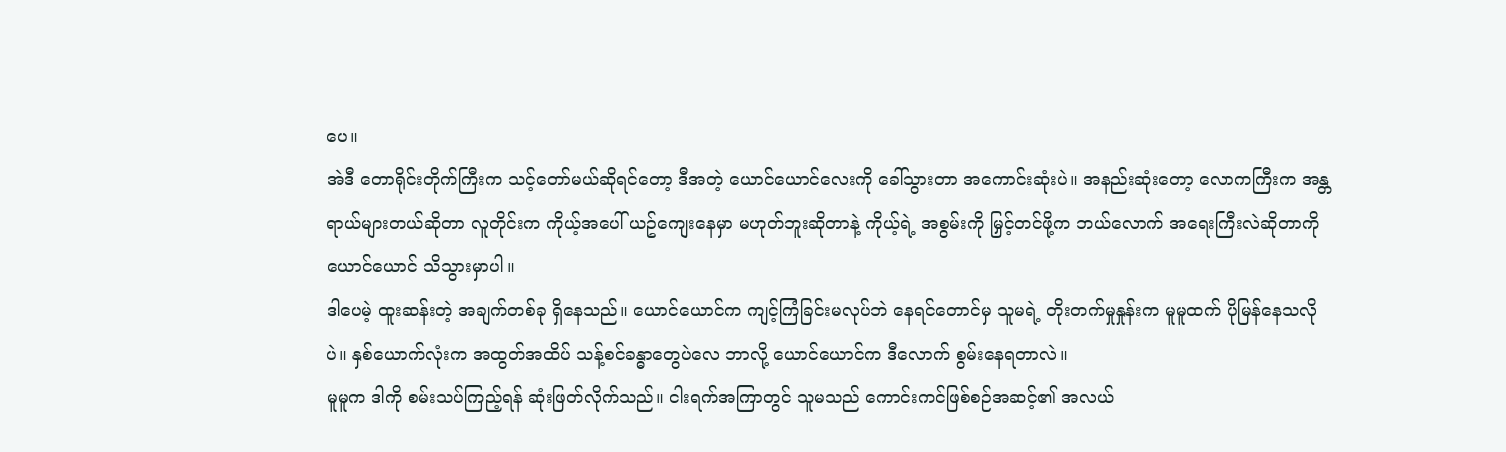ပေ။
အဲဒီ တောရိုင်းတိုက်ကြီးက သင့်တော်မယ်ဆိုရင်တော့ ဒီအတဲ့ ယောင်ယောင်လေးကို ခေါ်သွားတာ အကောင်းဆုံးပဲ။ အနည်းဆုံးတော့ လောကကြီးက အန္တရာယ်များတယ်ဆိုတာ လူတိုင်းက ကိုယ့်အပေါ် ယဥ်ကျေးနေမှာ မဟုတ်ဘူးဆိုတာနဲ့ ကိုယ့်ရဲ့ အစွမ်းကို မြှင့်တင်ဖို့က ဘယ်လောက် အရေးကြီးလဲဆိုတာကို ယောင်ယောင် သိသွားမှာပါ။
ဒါပေမဲ့ ထူးဆန်းတဲ့ အချက်တစ်ခု ရှိနေသည်။ ယောင်ယောင်က ကျင့်ကြံခြင်းမလုပ်ဘဲ နေရင်တောင်မှ သူမရဲ့ တိုးတက်မှုနှုန်းက မူမူထက် ပိုမြန်နေသလိုပဲ။ နှစ်ယောက်လုံးက အထွတ်အထိပ် သန့်စင်ခန္ဓာတွေပဲလေ ဘာလို့ ယောင်ယောင်က ဒီလောက် စွမ်းနေရတာလဲ။
မူမူက ဒါကို စမ်းသပ်ကြည့်ရန် ဆုံးဖြတ်လိုက်သည်။ ငါးရက်အကြာတွင် သူမသည် ကောင်းကင်ဖြစ်စဉ်အဆင့်၏ အလယ်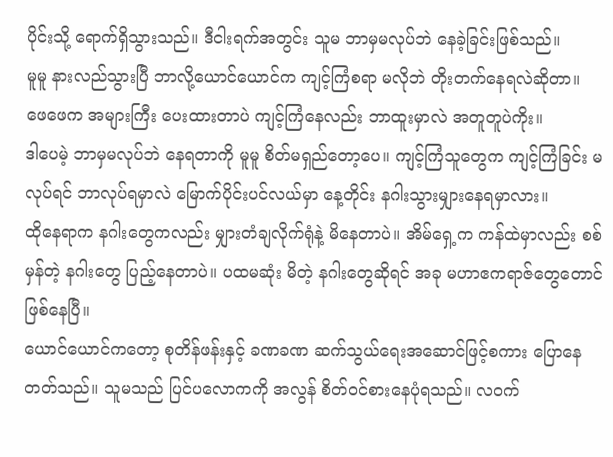ပိုင်းသို့ ရောက်ရှိသွားသည်။ ဒီငါးရက်အတွင်း သူမ ဘာမှမလုပ်ဘဲ နေခဲ့ခြင်းဖြစ်သည်။
မူမူ နားလည်သွားပြီ ဘာလို့ယောင်ယောင်က ကျင့်ကြံစရာ မလိုဘဲ တိုးတက်နေရလဲဆိုတာ။
ဖေဖေက အများကြီး ပေးထားတာပဲ ကျင့်ကြံနေလည်း ဘာထူးမှာလဲ အတူတူပဲကိုး။
ဒါပေမဲ့ ဘာမှမလုပ်ဘဲ နေရတာကို မူမူ စိတ်မရှည်တော့ပေ။ ကျင့်ကြံသူတွေက ကျင့်ကြံခြင်း မလုပ်ရင် ဘာလုပ်ရမှာလဲ မြောက်ပိုင်းပင်လယ်မှာ နေ့တိုင်း နဂါးသွားမျှားနေရမှာလား။
ထိုနေရာက နဂါးတွေကလည်း မျှားတံချလိုက်ရုံနဲ့ မိနေတာပဲ။ အိမ်ရှေ့က ကန်ထဲမှာလည်း စစ်မှန်တဲ့ နဂါးတွေ ပြည့်နေတာပဲ။ ပထမဆုံး မိတဲ့ နဂါးတွေဆိုရင် အခု မဟာဧကရာဇ်တွေတောင် ဖြစ်နေပြီ။
ယောင်ယောင်ကတော့ စုတိန်ဖန်းနှင့် ခဏခဏ ဆက်သွယ်ရေးအဆောင်ဖြင့်စကား ပြောနေတတ်သည်။ သူမသည် ပြင်ပလောကကို အလွန် စိတ်ဝင်စားနေပုံရသည်။ လဝက်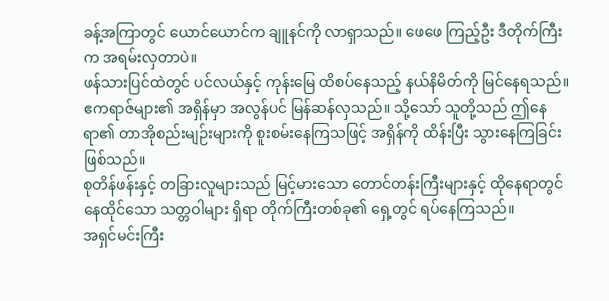ခန့်အကြာတွင် ယောင်ယောင်က ချူနင်ကို လာရှာသည်။ ဖေဖေ ကြည့်ဦး ဒီတိုက်ကြီးက အရမ်းလှတာပဲ။
ဖန်သားပြင်ထဲတွင် ပင်လယ်နှင့် ကုန်းမြေ ထိစပ်နေသည့် နယ်နိမိတ်ကို မြင်နေရသည်။ ဧကရာဇ်များ၏ အရှိန်မှာ အလွန်ပင် မြန်ဆန်လှသည်။ သို့သော် သူတို့သည် ဤနေရာ၏ တာအိုစည်းမျဉ်းများကို စူးစမ်းနေကြသဖြင့် အရှိန်ကို ထိန်းပြီး သွားနေကြခြင်းဖြစ်သည်။
စုတိန်ဖန်းနှင့် တခြားလူများသည် မြင့်မားသော တောင်တန်းကြီးများနှင့် ထိုနေရာတွင် နေထိုင်သော သတ္တဝါများ ရှိရာ တိုက်ကြီးတစ်ခု၏ ရှေ့တွင် ရပ်နေကြသည်။
အရှင်မင်းကြီး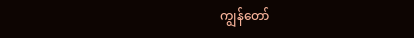ကျွန်တော်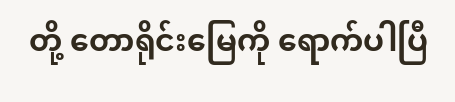တို့ တောရိုင်းမြေကို ရောက်ပါပြီ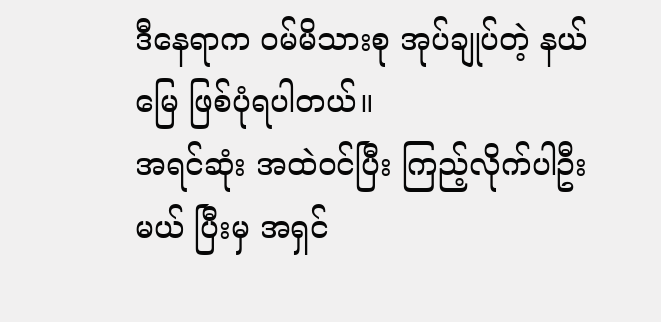ဒီနေရာက ဝမ်မိသားစု အုပ်ချုပ်တဲ့ နယ်မြေ ဖြစ်ပုံရပါတယ်။
အရင်ဆုံး အထဲဝင်ပြီး ကြည့်လိုက်ပါဦးမယ် ပြီးမှ အရှင်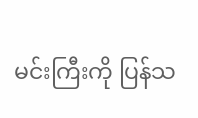မင်းကြီးကို ပြန်သ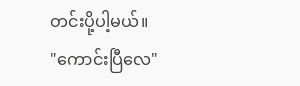တင်းပို့ပါ့မယ်။
"ကောင်းပြီလေ"